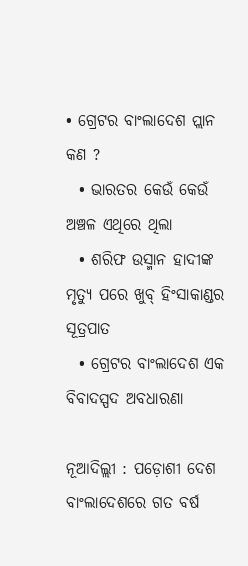• ଗ୍ରେଟର ବାଂଲାଦେଶ ପ୍ଲାନ କଣ ?
  • ଭାରତର କେଉଁ କେଉଁ ଅଞ୍ଚଳ ଏଥିରେ ଥିଲା
  • ଶରିଫ ଉସ୍ମାନ ହାଦୀଙ୍କ ମୃତ୍ୟୁ ପରେ ଖୁବ୍‌ ହିଂସାକାଣ୍ଡର ସୂତ୍ରପାତ
  • ଗ୍ରେଟର ବାଂଲାଦେଶ ଏକ ବିବାଦସ୍ପଦ ଅବଧାରଣା

ନୂଆଦିଲ୍ଲୀ : ପଡ଼ୋଶୀ ଦେଶ ବାଂଲାଦେଶରେ ଗତ ବର୍ଷ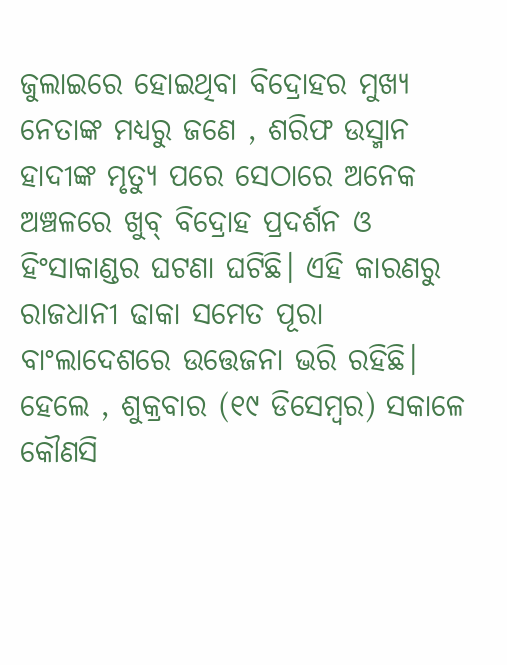ଜୁଲାଇରେ ହୋଇଥିବା ବିଦ୍ରୋହର ମୁଖ୍ୟ ନେତାଙ୍କ ମଧ୍ୟରୁ ଜଣେ , ଶରିଫ ଉସ୍ମାନ ହାଦୀଙ୍କ ମୃତ୍ୟୁ ପରେ ସେଠାରେ ଅନେକ ଅଞ୍ଚଳରେ ଖୁବ୍‌ ବିଦ୍ରୋହ ପ୍ରଦର୍ଶନ ଓ ହିଂସାକାଣ୍ଡର ଘଟଣା ଘଟିଛି। ଏହି କାରଣରୁ ରାଜଧାନୀ ଢାକା ସମେତ ପୂରା ବାଂଲାଦେଶରେ ଉତ୍ତେଜନା ଭରି ରହିଛି। ହେଲେ , ଶୁକ୍ରବାର (୧୯ ଡିସେମ୍ୱର) ସକାଳେ କୌଣସି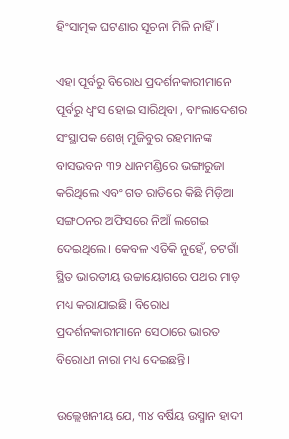ହିଂସାତ୍ମକ ଘଟଣାର ସୂଚନା ମିଳି ନାହିଁ।

ଏହା ପୂର୍ବରୁ ବିରୋଧ ପ୍ରଦର୍ଶନକାରୀମାନେ ପୂର୍ବରୁ ଧ୍ୱଂସ ହୋଇ ସାରିଥିବା , ବାଂଲାଦେଶର ସଂସ୍ଥାପକ ଶେଖ୍‌ ମୁଜିବୁର ରହମାନଙ୍କ ବାସଭବନ ୩୨ ଧାନମଣ୍ଡିରେ ଭଙ୍ଗାରୁଜା କରିଥିଲେ ଏବଂ ଗତ ରାତିରେ କିଛି ମିଡ଼ିଆ ସଙ୍ଗଠନର ଅଫିସରେ ନିଆଁ ଲଗେଇ ଦେଇଥିଲେ। କେବଳ ଏତିକି ନୁହେଁ, ଚଟଗାଁ ସ୍ଥିତ ଭାରତୀୟ ଉଚ୍ଚାୟୋଗରେ ପଥର ମାଡ଼ ମଧ୍ୟ କରାଯାଇଛି। ବିରୋଧ ପ୍ରଦର୍ଶନକାରୀମାନେ ସେଠାରେ ଭାରତ ବିରୋଧୀ ନାରା ମଧ୍ୟ ଦେଇଛନ୍ତି।

ଉଲ୍ଲେଖନୀୟ ଯେ, ୩୪ ବର୍ଷିୟ ଉସ୍ମାନ ହାଦୀ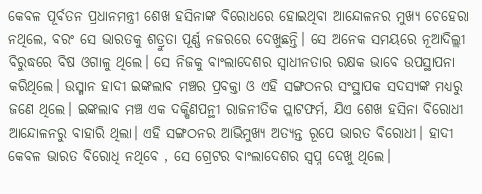କେବଳ ପୂର୍ବତନ ପ୍ରଧାନମନ୍ତ୍ରୀ ଶେଖ ହସିନାଙ୍କ ବିରୋଧରେ ହୋଇଥିବା ଆନ୍ଦୋଳନର ମୁଖ୍ୟ ଚେହେରା ନଥିଲେ, ବରଂ ସେ ଭାରତକୁ ଶତ୍ରୁତା ପୂର୍ଣ୍ଣ ନଜରରେ ଦେଖୁଛନ୍ତି। ସେ ଅନେକ ସମୟରେ ନୂଆଦିଲ୍ଲୀ ବିରୁଦ୍ଧରେ ବିଷ ଓଗାଳୁ ଥିଲେ। ସେ ନିଜକୁ ବାଂଲାଦେଶର ସ୍ୱାଧୀନତାର ରକ୍ଷକ ଭାବେ ଉପସ୍ଥାପନା କରିଥିଲେ। ଉସ୍ମାନ ହାଦୀ ଇଙ୍କଲାବ ମଞ୍ଚର ପ୍ରବକ୍ତା ଓ ଏହି ସଙ୍ଗଠନର ସଂସ୍ଥାପକ ସଦସ୍ୟଙ୍କ ମଧ୍ୟରୁ ଜଣେ ଥିଲେ। ଇଙ୍କଲାବ ମଞ୍ଚ ଏକ ଦକ୍ଷିଣପନ୍ଥୀ ରାଜନୀତିକ ପ୍ଲାଟଫର୍ମ, ଯିଏ ଶେଖ ହସିନା ବିରୋଧୀ ଆନ୍ଦୋଳନରୁ ବାହାରି ଥିଲା। ଏହି ସଙ୍ଗଠନର ଆଭିମୁଖ୍ୟ ଅତ୍ୟନ୍ତ ରୂପେ ଭାରତ ବିରୋଧୀ। ହାଦୀ କେବଳ ଭାରତ ବିରୋଧି ନଥିବେ , ସେ ଗ୍ରେଟର ବାଂଲାଦେଶର ସ୍ୱପ୍ନ ଦେଖୁ ଥିଲେ।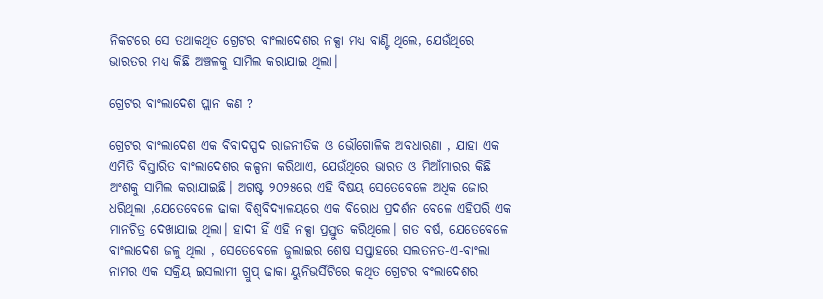ନିକଟରେ ସେ ତଥାକଥିତ ଗ୍ରେଟର ବାଂଲାଦେଶର ନକ୍ସା ମଧ୍ୟ ବାଣ୍ଟି ଥିଲେ, ଯେଉଁଥିରେ ଭାରତର ମଧ୍ୟ କିଛି ଅଞ୍ଚଳକୁ ସାମିଲ କରାଯାଇ ଥିଲା।

ଗ୍ରେଟର ବାଂଲାଦେଶ ପ୍ଲାନ କଣ ?

ଗ୍ରେଟର ବାଂଲାଦେଶ ଏକ ବିବାଦସ୍ପଦ ରାଜନୀତିକ ଓ ଭୌଗୋଳିକ ଅବଧାରଣା , ଯାହା ଏକ ଏମିତି ବିସ୍ତାରିତ ବାଂଲାଦେଶର କଳ୍ପନା କରିଥାଏ, ଯେଉଁଥିରେ ଭାରତ ଓ ମିଆଁମାରର କିଛି ଅଂଶକୁ ସାମିଲ କରାଯାଇଛି। ଅଗଷ୍ଟ ୨୦୨୫ରେ ଏହି ବିଷୟ ସେତେବେଳେ ଅଧିକ ଜୋର ଧରିଥିଲା ,ଯେତେବେଳେ ଢାକା ବିଶ୍ୱବିଦ୍ୟାଳୟରେ ଏକ ବିରୋଧ ପ୍ରଦର୍ଶନ ବେଳେ ଏହିପରି ଏକ ମାନଚିତ୍ର ଦେଖାଯାଇ ଥିଲା। ହାଦୀ ହିଁ ଏହି ନକ୍ସା ପ୍ରସ୍ତୁତ କରିଥିଲେ। ଗତ ବର୍ଷ, ଯେତେବେଳେ ବାଂଲାଦେଶ ଜଳୁ ଥିଲା , ସେତେବେଳେ ଜୁଲାଇର ଶେଷ ସପ୍ତାହରେ ସଲତନତ-ଏ-ବାଂଲା ନାମର ଏକ ସକ୍ରିୟ ଇସଲାମୀ ଗ୍ରୁପ୍‌ ଢାକା ୟୁନିଭର୍ସିଟିରେ କଥିତ ଗ୍ରେଟର ବଂଲାଦେଶର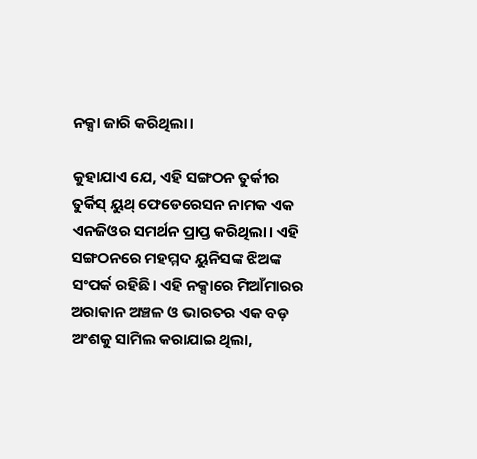ନକ୍ସା ଜାରି କରିଥିଲା।

କୁହାଯାଏ ଯେ, ଏହି ସଙ୍ଗଠନ ତୁର୍କୀର ତୁର୍କିସ୍ ୟୁଥ୍‌ ଫେଡେରେସନ ନାମକ ଏକ ଏନଜିଓର ସମର୍ଥନ ପ୍ରାପ୍ତ କରିଥିଲା। ଏହି ସଙ୍ଗଠନରେ ମହମ୍ମଦ ୟୁନିସଙ୍କ ଝିଅଙ୍କ ସଂପର୍କ ରହିଛି। ଏହି ନକ୍ସାରେ ମିଆଁମାରର ଅରାକାନ ଅଞ୍ଚଳ ଓ ଭାରତର ଏକ ବଡ଼ ଅଂଶକୁ ସାମିଲ କରାଯାଇ ଥିଲା,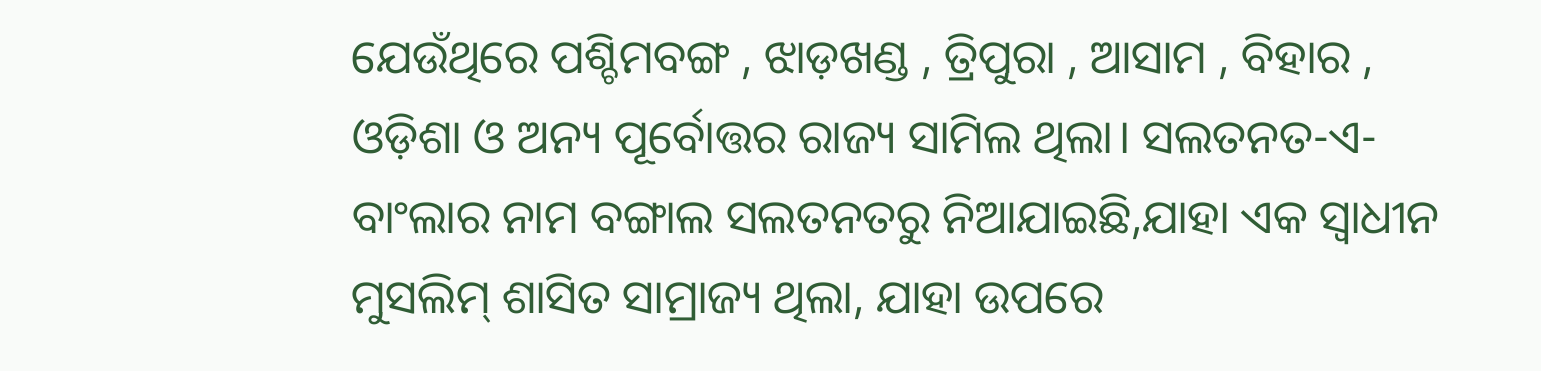ଯେଉଁଥିରେ ପଶ୍ଚିମବଙ୍ଗ , ଝାଡ଼ଖଣ୍ଡ , ତ୍ରିପୁରା , ଆସାମ , ବିହାର , ଓଡ଼ିଶା ଓ ଅନ୍ୟ ପୂର୍ବୋତ୍ତର ରାଜ୍ୟ ସାମିଲ ଥିଲା। ସଲତନତ-ଏ-ବାଂଲାର ନାମ ବଙ୍ଗାଲ ସଲତନତରୁ ନିଆଯାଇଛି,ଯାହା ଏକ ସ୍ୱାଧୀନ ମୁସଲିମ୍‌ ଶାସିତ ସାମ୍ରାଜ୍ୟ ଥିଲା, ଯାହା ଉପରେ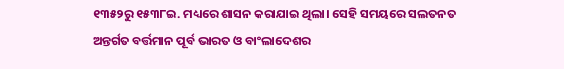୧୩୫୨ରୁ ୧୫୩୮ଇ. ମଧ୍ୟରେ ଶାସନ କରାଯାଇ ଥିଲା। ସେହି ସମୟରେ ସଲତନତ ଅନ୍ତର୍ଗତ ବର୍ତ୍ତମାନ ପୂର୍ବ ଭାରତ ଓ ବାଂଲାଦେଶର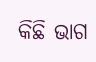କିଛି ଭାଗ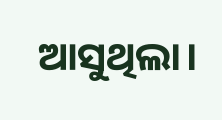ଆସୁଥିଲା।